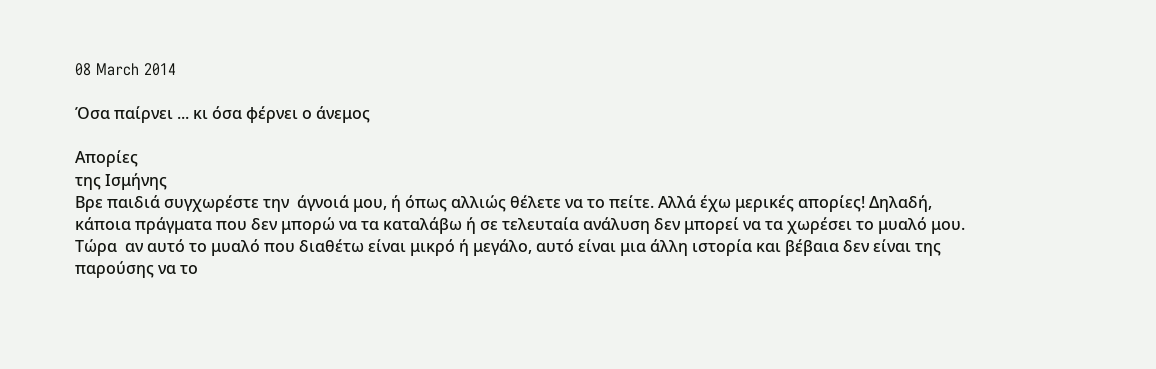08 March 2014

Όσα παίρνει ... κι όσα φέρνει ο άνεμος

Απορίες
της Ισμήνης
Βρε παιδιά συγχωρέστε την  άγνοιά μου, ή όπως αλλιώς θέλετε να το πείτε. Αλλά έχω μερικές απορίες! Δηλαδή, κάποια πράγματα που δεν μπορώ να τα καταλάβω ή σε τελευταία ανάλυση δεν μπορεί να τα χωρέσει το μυαλό μου. Τώρα  αν αυτό το μυαλό που διαθέτω είναι μικρό ή μεγάλο, αυτό είναι μια άλλη ιστορία και βέβαια δεν είναι της παρούσης να το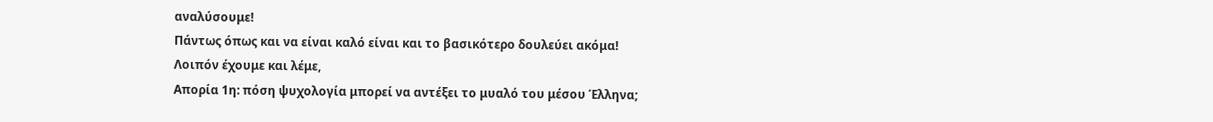αναλύσουμε!
Πάντως όπως και να είναι καλό είναι και το βασικότερο δουλεύει ακόμα!
Λοιπόν έχουμε και λέμε,
Απορία 1η: πόση ψυχολογία μπορεί να αντέξει το μυαλό του μέσου Έλληνα;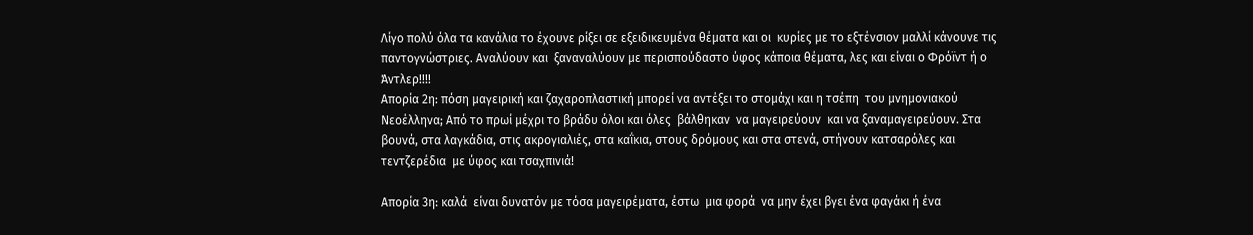Λίγο πολύ όλα τα κανάλια το έχουνε ρίξει σε εξειδικευμένα θέματα και οι  κυρίες με το εξτένσιον μαλλί κάνουνε τις παντογνώστριες. Αναλύουν και  ξαναναλύουν με περισπούδαστο ύφος κάποια θέματα, λες και είναι ο Φρόϊντ ή ο Άντλερ!!!!
Απορία 2η: πόση μαγειρική και ζαχαροπλαστική μπορεί να αντέξει το στομάχι και η τσέπη  του μνημονιακού Νεοέλληνα; Από το πρωί μέχρι το βράδυ όλοι και όλες  βάλθηκαν  να μαγειρεύουν  και να ξαναμαγειρεύουν. Στα βουνά, στα λαγκάδια, στις ακρογιαλιές, στα καΐκια, στους δρόμους και στα στενά, στήνουν κατσαρόλες και τεντζερέδια  με ύφος και τσαχπινιά!

Απορία 3η: καλά  είναι δυνατόν με τόσα μαγειρέματα, έστω  μια φορά  να μην έχει βγει ένα φαγάκι ή ένα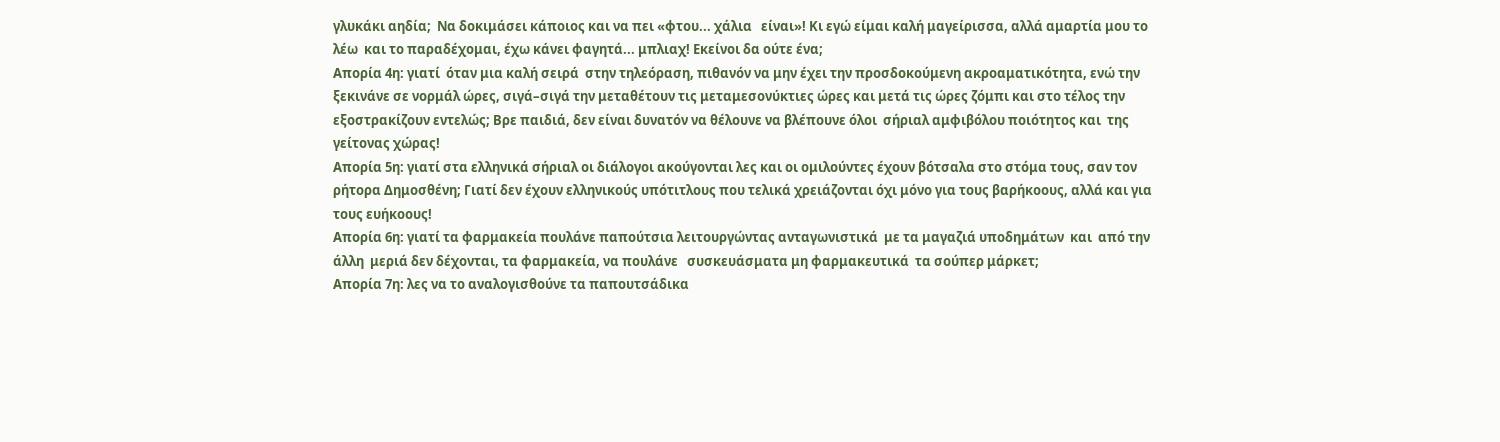γλυκάκι αηδία;  Να δοκιμάσει κάποιος και να πει «φτου... χάλια   είναι»! Κι εγώ είμαι καλή μαγείρισσα, αλλά αμαρτία μου το λέω  και το παραδέχομαι, έχω κάνει φαγητά... μπλιαχ! Εκείνοι δα ούτε ένα;
Απορία 4η: γιατί  όταν μια καλή σειρά  στην τηλεόραση, πιθανόν να μην έχει την προσδοκούμενη ακροαματικότητα, ενώ την ξεκινάνε σε νορμάλ ώρες, σιγά–σιγά την μεταθέτουν τις μεταμεσονύκτιες ώρες και μετά τις ώρες ζόμπι και στο τέλος την εξοστρακίζουν εντελώς; Βρε παιδιά, δεν είναι δυνατόν να θέλουνε να βλέπουνε όλοι  σήριαλ αμφιβόλου ποιότητος και  της γείτονας χώρας!
Απορία 5η: γιατί στα ελληνικά σήριαλ οι διάλογοι ακούγονται λες και οι ομιλούντες έχουν βότσαλα στο στόμα τους, σαν τον ρήτορα Δημοσθένη; Γιατί δεν έχουν ελληνικούς υπότιτλους που τελικά χρειάζονται όχι μόνο για τους βαρήκοους, αλλά και για τους ευήκοους!
Απορία 6η: γιατί τα φαρμακεία πουλάνε παπούτσια λειτουργώντας ανταγωνιστικά  με τα μαγαζιά υποδημάτων  και  από την άλλη  μεριά δεν δέχονται, τα φαρμακεία, να πουλάνε   συσκευάσματα μη φαρμακευτικά  τα σούπερ μάρκετ;
Απορία 7η: λες να το αναλογισθούνε τα παπουτσάδικα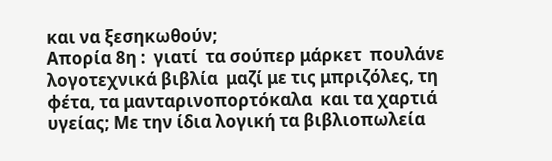και να ξεσηκωθούν;
Απορία 8η :  γιατί  τα σούπερ μάρκετ  πουλάνε λογοτεχνικά βιβλία  μαζί με τις μπριζόλες, τη φέτα, τα μανταρινοπορτόκαλα  και τα χαρτιά υγείας; Με την ίδια λογική τα βιβλιοπωλεία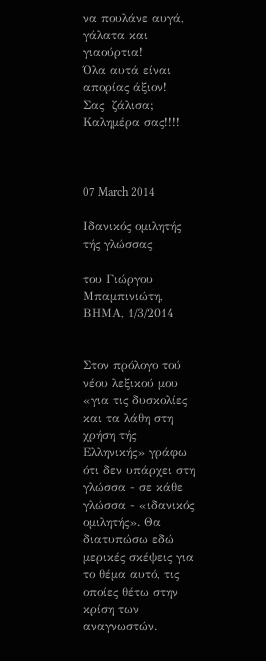να πουλάνε αυγά, γάλατα και γιαούρτια!
Όλα αυτά είναι απορίας άξιον!
Σας  ζάλισα;  Καλημέρα σας!!!!



07 March 2014

Ιδανικός ομιλητής τής γλώσσας

του Γιώργου Μπαμπινιώτη, ΒΗΜΑ, 1/3/2014


Στον πρόλογο τού νέου λεξικού μου «για τις δυσκολίες και τα λάθη στη χρήση τής Ελληνικής» γράφω ότι δεν υπάρχει στη γλώσσα - σε κάθε γλώσσα - «ιδανικός ομιλητής». Θα διατυπώσω εδώ μερικές σκέψεις για το θέμα αυτό, τις οποίες θέτω στην κρίση των αναγνωστών.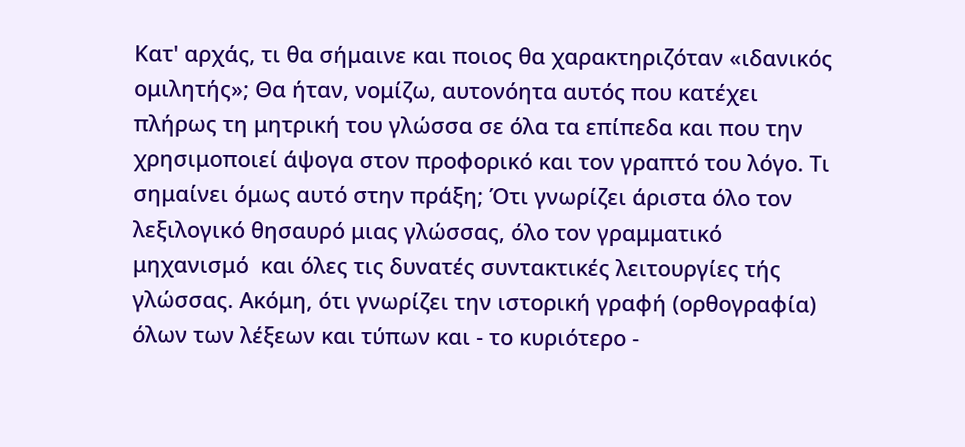Κατ' αρχάς, τι θα σήμαινε και ποιος θα χαρακτηριζόταν «ιδανικός ομιλητής»; Θα ήταν, νομίζω, αυτονόητα αυτός που κατέχει πλήρως τη μητρική του γλώσσα σε όλα τα επίπεδα και που την χρησιμοποιεί άψογα στον προφορικό και τον γραπτό του λόγο. Τι σημαίνει όμως αυτό στην πράξη; Ότι γνωρίζει άριστα όλο τον λεξιλογικό θησαυρό μιας γλώσσας, όλο τον γραμματικό μηχανισμό  και όλες τις δυνατές συντακτικές λειτουργίες τής γλώσσας. Ακόμη, ότι γνωρίζει την ιστορική γραφή (ορθογραφία) όλων των λέξεων και τύπων και - το κυριότερο -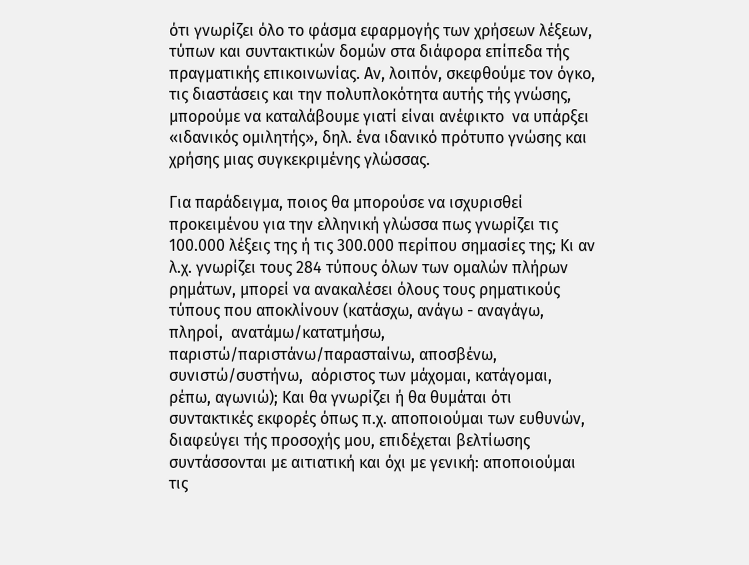ότι γνωρίζει όλο το φάσμα εφαρμογής των χρήσεων λέξεων, τύπων και συντακτικών δομών στα διάφορα επίπεδα τής  πραγματικής επικοινωνίας. Αν, λοιπόν, σκεφθούμε τον όγκο, τις διαστάσεις και την πολυπλοκότητα αυτής τής γνώσης, μπορούμε να καταλάβουμε γιατί είναι ανέφικτο  να υπάρξει «ιδανικός ομιλητής», δηλ. ένα ιδανικό πρότυπο γνώσης και χρήσης μιας συγκεκριμένης γλώσσας.

Για παράδειγμα, ποιος θα μπορούσε να ισχυρισθεί προκειμένου για την ελληνική γλώσσα πως γνωρίζει τις 100.000 λέξεις της ή τις 300.000 περίπου σημασίες της; Κι αν λ.χ. γνωρίζει τους 284 τύπους όλων των ομαλών πλήρων ρημάτων, μπορεί να ανακαλέσει όλους τους ρηματικούς τύπους που αποκλίνουν (κατάσχω, ανάγω - αναγάγω, πληροί,  ανατάμω/κατατμήσω, παριστώ/παριστάνω/παρασταίνω, αποσβένω, συνιστώ/συστήνω,  αόριστος των μάχομαι, κατάγομαι, ρέπω, αγωνιώ); Και θα γνωρίζει ή θα θυμάται ότι συντακτικές εκφορές όπως π.χ. αποποιούμαι των ευθυνών, διαφεύγει τής προσοχής μου, επιδέχεται βελτίωσης συντάσσονται με αιτιατική και όχι με γενική: αποποιούμαι τις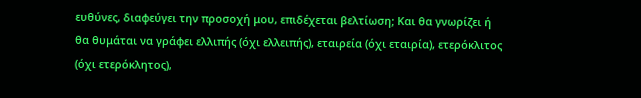ευθύνες, διαφεύγει την προσοχή μου, επιδέχεται βελτίωση; Και θα γνωρίζει ή θα θυμάται να γράφει ελλιπής (όχι ελλειπής), εταιρεία (όχι εταιρία), ετερόκλιτος (όχι ετερόκλητος),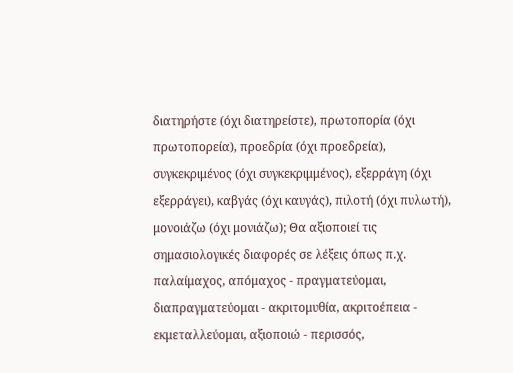διατηρήστε (όχι διατηρείστε), πρωτοπορία (όχι πρωτοπορεία), προεδρία (όχι προεδρεία), συγκεκριμένος (όχι συγκεκριμμένος), εξερράγη (όχι εξερράγει), καβγάς (όχι καυγάς), πιλοτή (όχι πυλωτή), μονοιάζω (όχι μονιάζω); Θα αξιοποιεί τις σημασιολογικές διαφορές σε λέξεις όπως π.χ. παλαίμαχος, απόμαχος - πραγματεύομαι, διαπραγματεύομαι - ακριτομυθία, ακριτοέπεια - εκμεταλλεύομαι, αξιοποιώ - περισσός,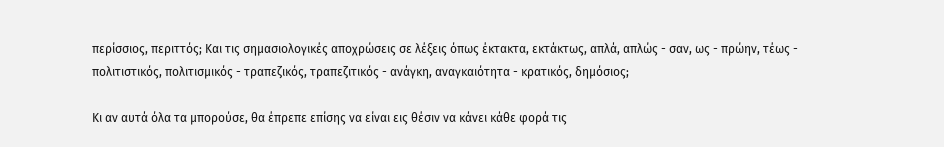περίσσιος, περιττός; Και τις σημασιολογικές αποχρώσεις σε λέξεις όπως έκτακτα, εκτάκτως, απλά, απλώς - σαν, ως - πρώην, τέως - πολιτιστικός, πολιτισμικός - τραπεζικός, τραπεζιτικός - ανάγκη, αναγκαιότητα - κρατικός, δημόσιος;

Κι αν αυτά όλα τα μπορούσε, θα έπρεπε επίσης να είναι εις θέσιν να κάνει κάθε φορά τις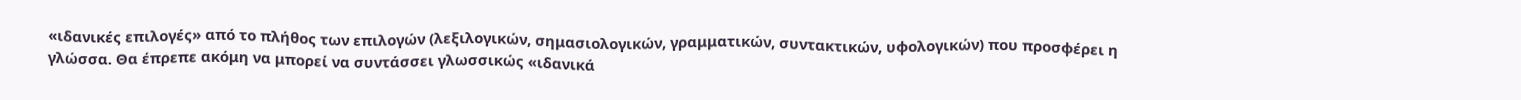«ιδανικές επιλογές» από το πλήθος των επιλογών (λεξιλογικών, σημασιολογικών, γραμματικών, συντακτικών, υφολογικών) που προσφέρει η γλώσσα. Θα έπρεπε ακόμη να μπορεί να συντάσσει γλωσσικώς «ιδανικά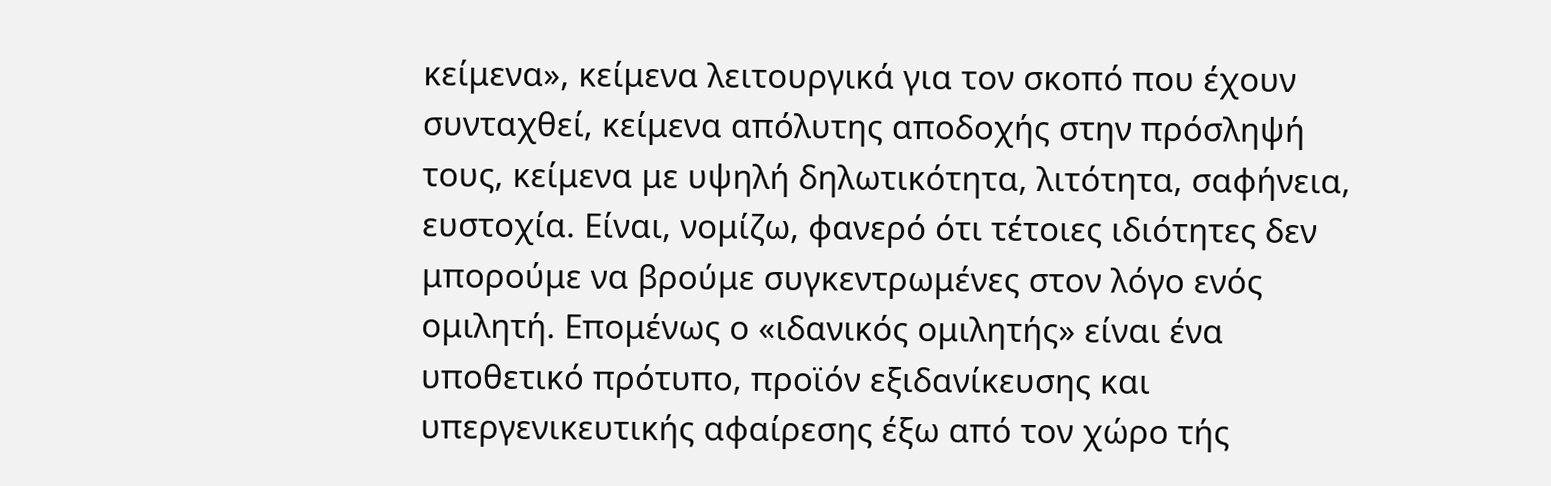κείμενα», κείμενα λειτουργικά για τον σκοπό που έχουν συνταχθεί, κείμενα απόλυτης αποδοχής στην πρόσληψή τους, κείμενα με υψηλή δηλωτικότητα, λιτότητα, σαφήνεια, ευστοχία. Είναι, νομίζω, φανερό ότι τέτοιες ιδιότητες δεν μπορούμε να βρούμε συγκεντρωμένες στον λόγο ενός ομιλητή. Επομένως ο «ιδανικός ομιλητής» είναι ένα υποθετικό πρότυπο, προϊόν εξιδανίκευσης και υπεργενικευτικής αφαίρεσης έξω από τον χώρο τής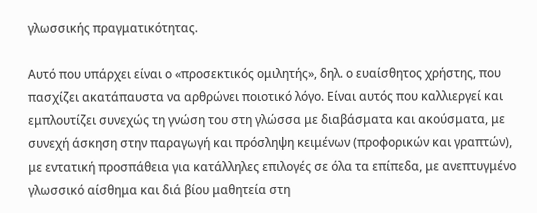γλωσσικής πραγματικότητας.

Αυτό που υπάρχει είναι ο «προσεκτικός ομιλητής», δηλ. ο ευαίσθητος χρήστης, που πασχίζει ακατάπαυστα να αρθρώνει ποιοτικό λόγο. Είναι αυτός που καλλιεργεί και εμπλουτίζει συνεχώς τη γνώση του στη γλώσσα με διαβάσματα και ακούσματα, με συνεχή άσκηση στην παραγωγή και πρόσληψη κειμένων (προφορικών και γραπτών), με εντατική προσπάθεια για κατάλληλες επιλογές σε όλα τα επίπεδα, με ανεπτυγμένο γλωσσικό αίσθημα και διά βίου μαθητεία στη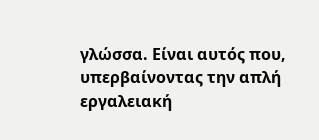γλώσσα. Είναι αυτός που, υπερβαίνοντας την απλή εργαλειακή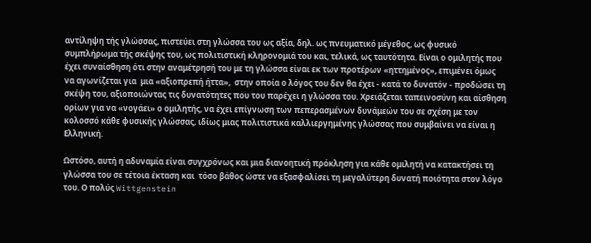αντίληψη τής γλώσσας, πιστεύει στη γλώσσα του ως αξία, δηλ. ως πνευματικό μέγεθος, ως φυσικό συμπλήρωμα τής σκέψης του, ως πολιτιστική κληρονομιά του και, τελικά, ως ταυτότητα. Είναι ο ομιλητής που  έχει συναίσθηση ότι στην αναμέτρησή του με τη γλώσσα είναι εκ των προτέρων «ηττημένος», επιμένει όμως να αγωνίζεται για  μια «αξιοπρεπή ήττα»,  στην οποία ο λόγος του δεν θα έχει - κατά το δυνατόν - προδώσει τη σκέψη του, αξιοποιώντας τις δυνατότητες που του παρέχει η γλώσσα του. Χρειάζεται ταπεινοσύνη και αίσθηση ορίων για να «νογάει» ο ομιλητής, να έχει επίγνωση των πεπερασμένων δυνάμεών του σε σχέση με τον κολοσσό κάθε φυσικής γλώσσας, ιδίως μιας πολιτιστικά καλλιεργημένης γλώσσας που συμβαίνει να είναι η Ελληνική.

Ωστόσο, αυτή η αδυναμία είναι συγχρόνως και μια διανοητική πρόκληση για κάθε ομιλητή να κατακτήσει τη γλώσσα του σε τέτοια έκταση και  τόσο βάθος ώστε να εξασφαλίσει τη μεγαλύτερη δυνατή ποιότητα στον λόγο του. Ο πολύς Wittgenstein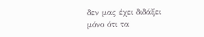δεν μας έχει διδάξει μόνο ότι τα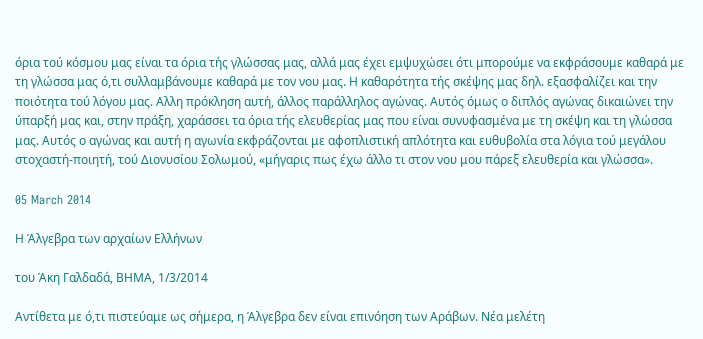όρια τού κόσμου μας είναι τα όρια τής γλώσσας μας, αλλά μας έχει εμψυχώσει ότι μπορούμε να εκφράσουμε καθαρά με τη γλώσσα μας ό,τι συλλαμβάνουμε καθαρά με τον νου μας. Η καθαρότητα τής σκέψης μας δηλ. εξασφαλίζει και την ποιότητα τού λόγου μας. Αλλη πρόκληση αυτή, άλλος παράλληλος αγώνας. Αυτός όμως ο διπλός αγώνας δικαιώνει την ύπαρξή μας και, στην πράξη, χαράσσει τα όρια τής ελευθερίας μας που είναι συνυφασμένα με τη σκέψη και τη γλώσσα μας. Αυτός ο αγώνας και αυτή η αγωνία εκφράζονται με αφοπλιστική απλότητα και ευθυβολία στα λόγια τού μεγάλου στοχαστή-ποιητή, τού Διονυσίου Σολωμού, «μήγαρις πως έχω άλλο τι στον νου μου πάρεξ ελευθερία και γλώσσα».

05 March 2014

Η Άλγεβρα των αρχαίων Ελλήνων

του Άκη Γαλδαδά, ΒΗΜΑ, 1/3/2014

Αντίθετα με ό,τι πιστεύαμε ως σήμερα, η Άλγεβρα δεν είναι επινόηση των Αράβων. Νέα μελέτη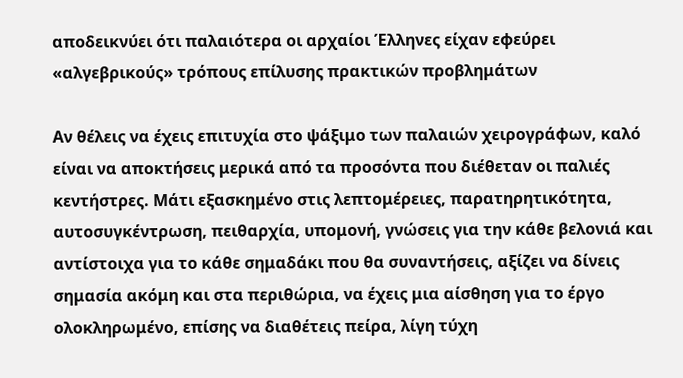αποδεικνύει ότι παλαιότερα οι αρχαίοι Έλληνες είχαν εφεύρει «αλγεβρικούς» τρόπους επίλυσης πρακτικών προβλημάτων

Αν θέλεις να έχεις επιτυχία στο ψάξιμο των παλαιών χειρογράφων, καλό είναι να αποκτήσεις μερικά από τα προσόντα που διέθεταν οι παλιές κεντήστρες. Μάτι εξασκημένο στις λεπτομέρειες, παρατηρητικότητα, αυτοσυγκέντρωση, πειθαρχία, υπομονή, γνώσεις για την κάθε βελονιά και αντίστοιχα για το κάθε σημαδάκι που θα συναντήσεις, αξίζει να δίνεις σημασία ακόμη και στα περιθώρια, να έχεις μια αίσθηση για το έργο ολοκληρωμένο, επίσης να διαθέτεις πείρα, λίγη τύχη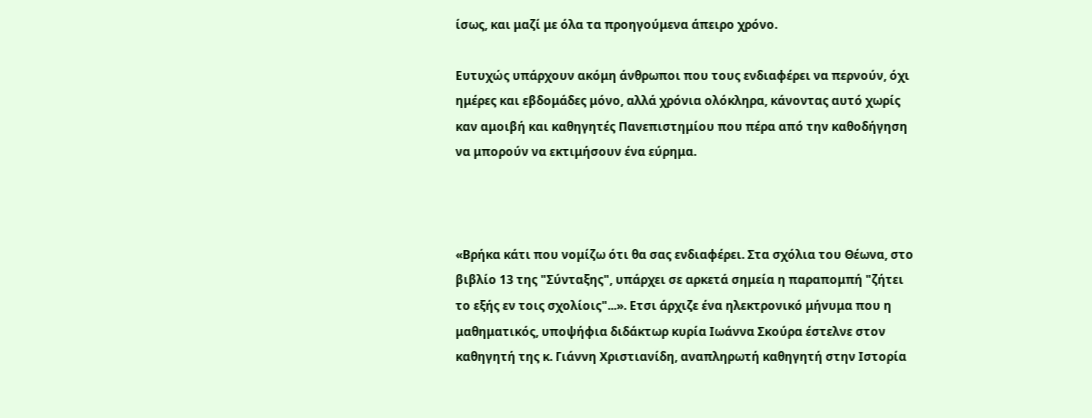ίσως, και μαζί με όλα τα προηγούμενα άπειρο χρόνο.

Ευτυχώς υπάρχουν ακόμη άνθρωποι που τους ενδιαφέρει να περνούν, όχι ημέρες και εβδομάδες μόνο, αλλά χρόνια ολόκληρα, κάνοντας αυτό χωρίς καν αμοιβή και καθηγητές Πανεπιστημίου που πέρα από την καθοδήγηση να μπορούν να εκτιμήσουν ένα εύρημα.



«Βρήκα κάτι που νομίζω ότι θα σας ενδιαφέρει. Στα σχόλια του Θέωνα, στο βιβλίο 13 της "Σύνταξης", υπάρχει σε αρκετά σημεία η παραπομπή "ζήτει το εξής εν τοις σχολίοις"...». Ετσι άρχιζε ένα ηλεκτρονικό μήνυμα που η μαθηματικός, υποψήφια διδάκτωρ κυρία Ιωάννα Σκούρα έστελνε στον καθηγητή της κ. Γιάννη Χριστιανίδη, αναπληρωτή καθηγητή στην Ιστορία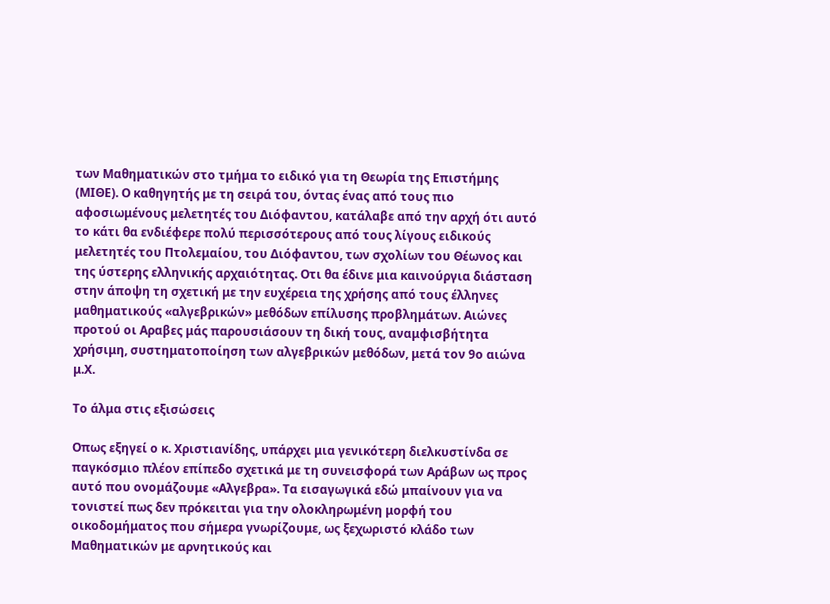των Μαθηματικών στο τμήμα το ειδικό για τη Θεωρία της Επιστήμης (ΜΙΘΕ). Ο καθηγητής με τη σειρά του, όντας ένας από τους πιο αφοσιωμένους μελετητές του Διόφαντου, κατάλαβε από την αρχή ότι αυτό το κάτι θα ενδιέφερε πολύ περισσότερους από τους λίγους ειδικούς μελετητές του Πτολεμαίου, του Διόφαντου, των σχολίων του Θέωνος και της ύστερης ελληνικής αρχαιότητας. Οτι θα έδινε μια καινούργια διάσταση στην άποψη τη σχετική με την ευχέρεια της χρήσης από τους έλληνες μαθηματικούς «αλγεβρικών» μεθόδων επίλυσης προβλημάτων. Αιώνες προτού οι Αραβες μάς παρουσιάσουν τη δική τους, αναμφισβήτητα χρήσιμη, συστηματοποίηση των αλγεβρικών μεθόδων, μετά τον 9ο αιώνα μ.Χ.

Το άλμα στις εξισώσεις

Οπως εξηγεί ο κ. Χριστιανίδης, υπάρχει μια γενικότερη διελκυστίνδα σε παγκόσμιο πλέον επίπεδο σχετικά με τη συνεισφορά των Αράβων ως προς αυτό που ονομάζουμε «Αλγεβρα». Τα εισαγωγικά εδώ μπαίνουν για να τονιστεί πως δεν πρόκειται για την ολοκληρωμένη μορφή του οικοδομήματος που σήμερα γνωρίζουμε, ως ξεχωριστό κλάδο των Μαθηματικών με αρνητικούς και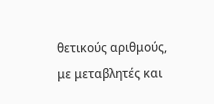θετικούς αριθμούς, με μεταβλητές και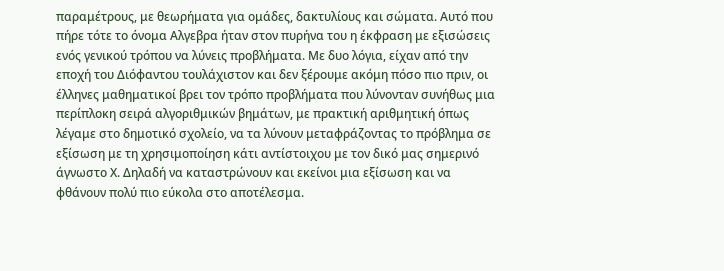παραμέτρους, με θεωρήματα για ομάδες, δακτυλίους και σώματα. Αυτό που πήρε τότε το όνομα Αλγεβρα ήταν στον πυρήνα του η έκφραση με εξισώσεις ενός γενικού τρόπου να λύνεις προβλήματα. Με δυο λόγια, είχαν από την εποχή του Διόφαντου τουλάχιστον και δεν ξέρουμε ακόμη πόσο πιο πριν, οι έλληνες μαθηματικοί βρει τον τρόπο προβλήματα που λύνονταν συνήθως μια περίπλοκη σειρά αλγοριθμικών βημάτων, με πρακτική αριθμητική όπως λέγαμε στο δημοτικό σχολείο, να τα λύνουν μεταφράζοντας το πρόβλημα σε εξίσωση με τη χρησιμοποίηση κάτι αντίστοιχου με τον δικό μας σημερινό άγνωστο Χ. Δηλαδή να καταστρώνουν και εκείνοι μια εξίσωση και να φθάνουν πολύ πιο εύκολα στο αποτέλεσμα.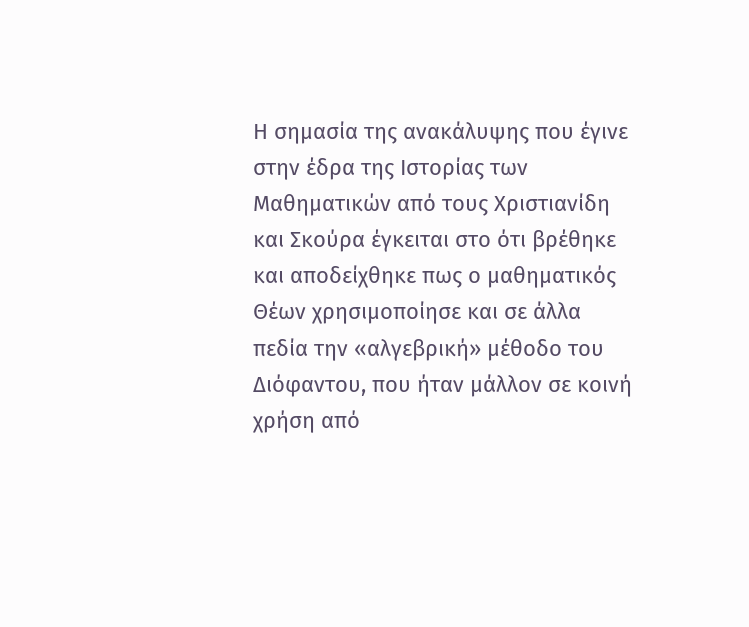Η σημασία της ανακάλυψης που έγινε στην έδρα της Ιστορίας των Μαθηματικών από τους Χριστιανίδη και Σκούρα έγκειται στο ότι βρέθηκε και αποδείχθηκε πως ο μαθηματικός Θέων χρησιμοποίησε και σε άλλα πεδία την «αλγεβρική» μέθοδο του Διόφαντου, που ήταν μάλλον σε κοινή χρήση από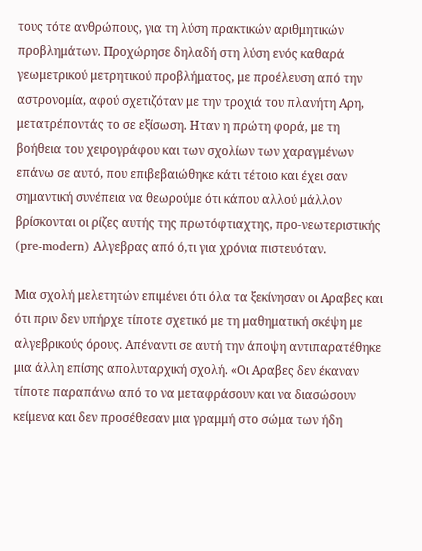τους τότε ανθρώπους, για τη λύση πρακτικών αριθμητικών προβλημάτων. Προχώρησε δηλαδή στη λύση ενός καθαρά γεωμετρικού μετρητικού προβλήματος, με προέλευση από την αστρονομία, αφού σχετιζόταν με την τροχιά του πλανήτη Αρη, μετατρέποντάς το σε εξίσωση. Ηταν η πρώτη φορά, με τη βοήθεια του χειρογράφου και των σχολίων των χαραγμένων επάνω σε αυτό, που επιβεβαιώθηκε κάτι τέτοιο και έχει σαν σημαντική συνέπεια να θεωρούμε ότι κάπου αλλού μάλλον βρίσκονται οι ρίζες αυτής της πρωτόφτιαχτης, προ-νεωτεριστικής (pre-modern) Αλγεβρας από ό,τι για χρόνια πιστευόταν.

Μια σχολή μελετητών επιμένει ότι όλα τα ξεκίνησαν οι Αραβες και ότι πριν δεν υπήρχε τίποτε σχετικό με τη μαθηματική σκέψη με αλγεβρικούς όρους. Απέναντι σε αυτή την άποψη αντιπαρατέθηκε μια άλλη επίσης απολυταρχική σχολή. «Οι Αραβες δεν έκαναν τίποτε παραπάνω από το να μεταφράσουν και να διασώσουν κείμενα και δεν προσέθεσαν μια γραμμή στο σώμα των ήδη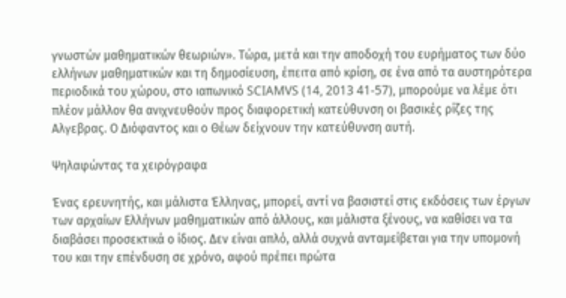γνωστών μαθηματικών θεωριών». Τώρα, μετά και την αποδοχή του ευρήματος των δύο ελλήνων μαθηματικών και τη δημοσίευση, έπειτα από κρίση, σε ένα από τα αυστηρότερα περιοδικά του χώρου, στο ιαπωνικό SCIAMVS (14, 2013 41-57), μπορούμε να λέμε ότι πλέον μάλλον θα ανιχνευθούν προς διαφορετική κατεύθυνση οι βασικές ρίζες της Αλγεβρας. Ο Διόφαντος και ο Θέων δείχνουν την κατεύθυνση αυτή.

Ψηλαφώντας τα χειρόγραφα

Ένας ερευνητής, και μάλιστα Έλληνας, μπορεί, αντί να βασιστεί στις εκδόσεις των έργων των αρχαίων Ελλήνων μαθηματικών από άλλους, και μάλιστα ξένους, να καθίσει να τα διαβάσει προσεκτικά ο ίδιος. Δεν είναι απλό, αλλά συχνά ανταμείβεται για την υπομονή του και την επένδυση σε χρόνο, αφού πρέπει πρώτα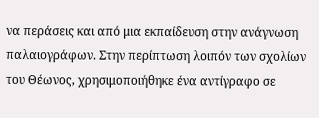να περάσεις και από μια εκπαίδευση στην ανάγνωση παλαιογράφων. Στην περίπτωση λοιπόν των σχολίων του Θέωνος, χρησιμοποιήθηκε ένα αντίγραφο σε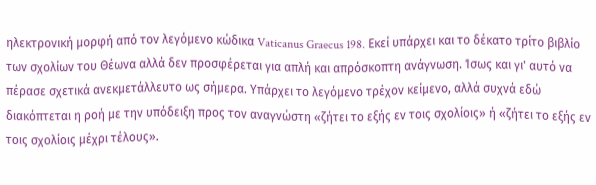ηλεκτρονική μορφή από τον λεγόμενο κώδικα Vaticanus Graecus 198. Εκεί υπάρχει και το δέκατο τρίτο βιβλίο των σχολίων του Θέωνα αλλά δεν προσφέρεται για απλή και απρόσκοπτη ανάγνωση. Ίσως και γι' αυτό να πέρασε σχετικά ανεκμετάλλευτο ως σήμερα. Υπάρχει το λεγόμενο τρέχον κείμενο, αλλά συχνά εδώ διακόπτεται η ροή με την υπόδειξη προς τον αναγνώστη «ζήτει το εξής εν τοις σχολίοις» ή «ζήτει το εξής εν τοις σχολίοις μέχρι τέλους».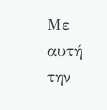Με αυτή την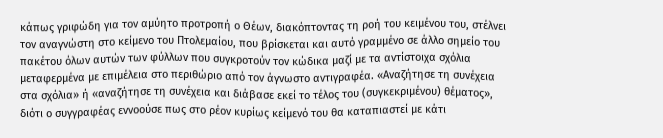κάπως γριφώδη για τον αμύητο προτροπή ο Θέων, διακόπτοντας τη ροή του κειμένου του, στέλνει τον αναγνώστη στο κείμενο του Πτολεμαίου, που βρίσκεται και αυτό γραμμένο σε άλλο σημείο του πακέτου όλων αυτών των φύλλων που συγκροτούν τον κώδικα μαζί με τα αντίστοιχα σχόλια μεταφερμένα με επιμέλεια στο περιθώριο από τον άγνωστο αντιγραφέα. «Αναζήτησε τη συνέχεια στα σχόλια» ή «αναζήτησε τη συνέχεια και διάβασε εκεί το τέλος του (συγκεκριμένου) θέματος», διότι ο συγγραφέας εννοούσε πως στο ρέον κυρίως κείμενό του θα καταπιαστεί με κάτι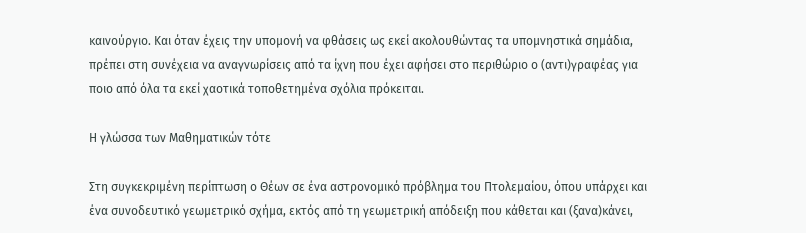καινούργιο. Και όταν έχεις την υπομονή να φθάσεις ως εκεί ακολουθώντας τα υπομνηστικά σημάδια, πρέπει στη συνέχεια να αναγνωρίσεις από τα ίχνη που έχει αφήσει στο περιθώριο ο (αντι)γραφέας για ποιο από όλα τα εκεί χαοτικά τοποθετημένα σχόλια πρόκειται.

Η γλώσσα των Μαθηματικών τότε

Στη συγκεκριμένη περίπτωση ο Θέων σε ένα αστρονομικό πρόβλημα του Πτολεμαίου, όπου υπάρχει και ένα συνοδευτικό γεωμετρικό σχήμα, εκτός από τη γεωμετρική απόδειξη που κάθεται και (ξανα)κάνει,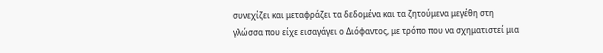συνεχίζει και μεταφράζει τα δεδομένα και τα ζητούμενα μεγέθη στη γλώσσα που είχε εισαγάγει ο Διόφαντος, με τρόπο που να σχηματιστεί μια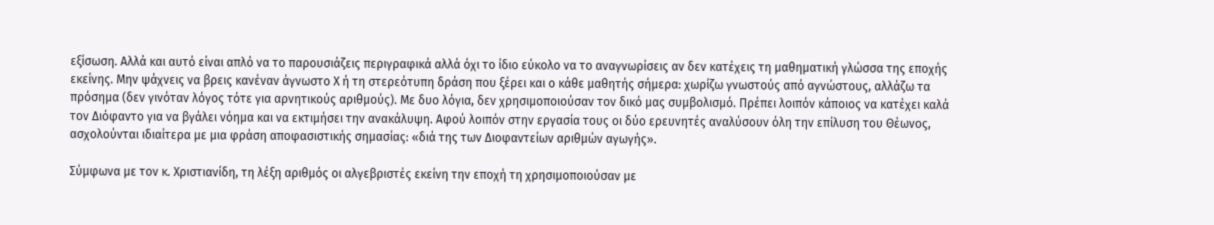εξίσωση. Αλλά και αυτό είναι απλό να το παρουσιάζεις περιγραφικά αλλά όχι το ίδιο εύκολο να το αναγνωρίσεις αν δεν κατέχεις τη μαθηματική γλώσσα της εποχής εκείνης. Μην ψάχνεις να βρεις κανέναν άγνωστο Χ ή τη στερεότυπη δράση που ξέρει και ο κάθε μαθητής σήμερα: χωρίζω γνωστούς από αγνώστους, αλλάζω τα πρόσημα (δεν γινόταν λόγος τότε για αρνητικούς αριθμούς). Με δυο λόγια, δεν χρησιμοποιούσαν τον δικό μας συμβολισμό. Πρέπει λοιπόν κάποιος να κατέχει καλά τον Διόφαντο για να βγάλει νόημα και να εκτιμήσει την ανακάλυψη. Αφού λοιπόν στην εργασία τους οι δύο ερευνητές αναλύσουν όλη την επίλυση του Θέωνος, ασχολούνται ιδιαίτερα με μια φράση αποφασιστικής σημασίας: «διά της των Διοφαντείων αριθμών αγωγής».

Σύμφωνα με τον κ. Χριστιανίδη, τη λέξη αριθμός οι αλγεβριστές εκείνη την εποχή τη χρησιμοποιούσαν με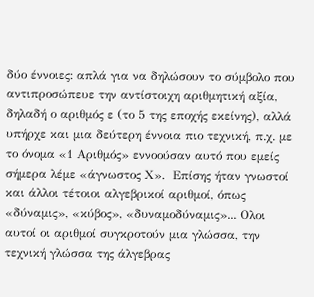δύο έννοιες: απλά για να δηλώσουν το σύμβολο που αντιπροσώπευε την αντίστοιχη αριθμητική αξία, δηλαδή ο αριθμός ε (το 5 της εποχής εκείνης), αλλά υπήρχε και μια δεύτερη έννοια πιο τεχνική, π.χ. με το όνομα «1 Αριθμός» εννοούσαν αυτό που εμείς σήμερα λέμε «άγνωστος Χ».  Επίσης ήταν γνωστοί και άλλοι τέτοιοι αλγεβρικοί αριθμοί, όπως «δύναμις», «κύβος», «δυναμοδύναμις»... Ολοι αυτοί οι αριθμοί συγκροτούν μια γλώσσα, την τεχνική γλώσσα της άλγεβρας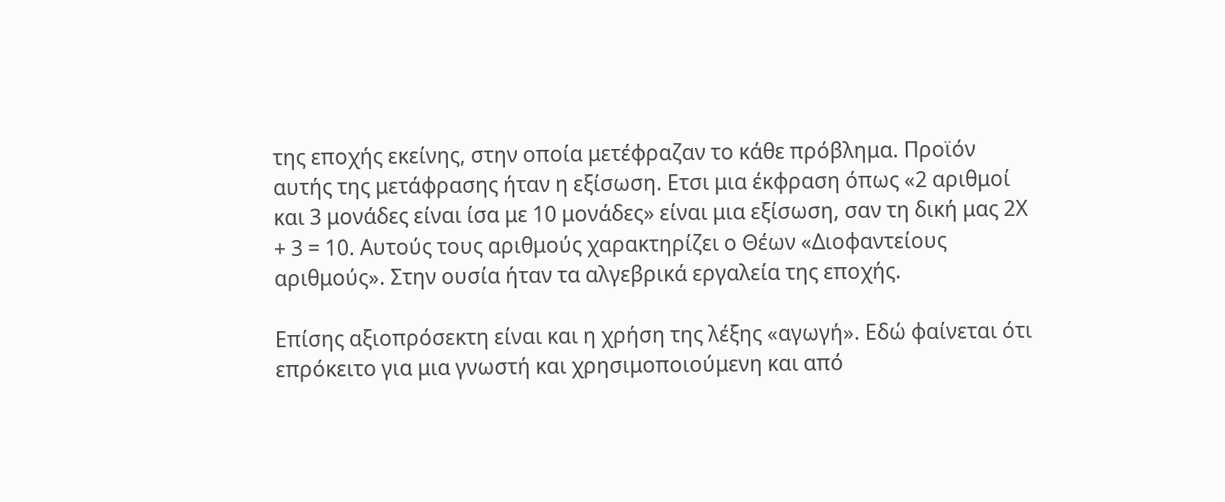της εποχής εκείνης, στην οποία μετέφραζαν το κάθε πρόβλημα. Προϊόν αυτής της μετάφρασης ήταν η εξίσωση. Ετσι μια έκφραση όπως «2 αριθμοί και 3 μονάδες είναι ίσα με 10 μονάδες» είναι μια εξίσωση, σαν τη δική μας 2Χ + 3 = 10. Αυτούς τους αριθμούς χαρακτηρίζει ο Θέων «Διοφαντείους αριθμούς». Στην ουσία ήταν τα αλγεβρικά εργαλεία της εποχής.

Επίσης αξιοπρόσεκτη είναι και η χρήση της λέξης «αγωγή». Εδώ φαίνεται ότι επρόκειτο για μια γνωστή και χρησιμοποιούμενη και από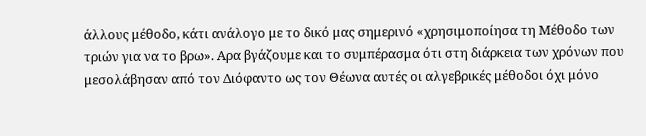άλλους μέθοδο, κάτι ανάλογο με το δικό μας σημερινό «χρησιμοποίησα τη Μέθοδο των τριών για να το βρω». Αρα βγάζουμε και το συμπέρασμα ότι στη διάρκεια των χρόνων που μεσολάβησαν από τον Διόφαντο ως τον Θέωνα αυτές οι αλγεβρικές μέθοδοι όχι μόνο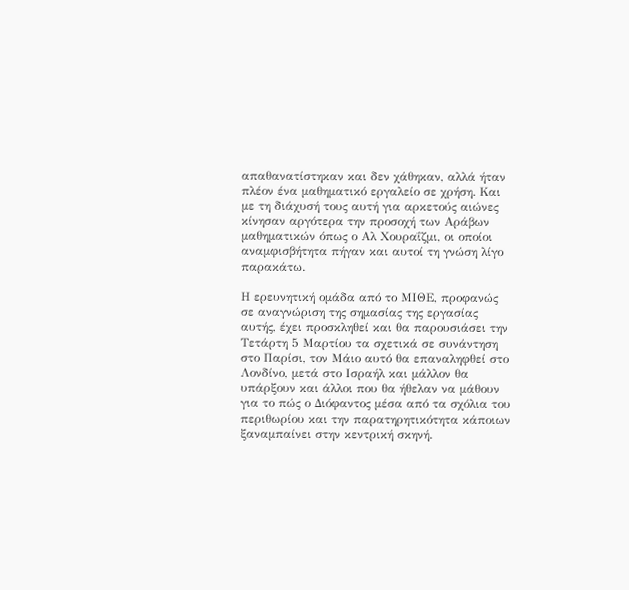απαθανατίστηκαν και δεν χάθηκαν, αλλά ήταν πλέον ένα μαθηματικό εργαλείο σε χρήση. Και με τη διάχυσή τους αυτή για αρκετούς αιώνες κίνησαν αργότερα την προσοχή των Αράβων μαθηματικών όπως ο Αλ Χουραΐζμι, οι οποίοι αναμφισβήτητα πήγαν και αυτοί τη γνώση λίγο παρακάτω.

Η ερευνητική ομάδα από το ΜΙΘΕ, προφανώς σε αναγνώριση της σημασίας της εργασίας αυτής, έχει προσκληθεί και θα παρουσιάσει την Τετάρτη 5 Μαρτίου τα σχετικά σε συνάντηση στο Παρίσι, τον Μάιο αυτό θα επαναληφθεί στο Λονδίνο, μετά στο Ισραήλ και μάλλον θα υπάρξουν και άλλοι που θα ήθελαν να μάθουν για το πώς ο Διόφαντος μέσα από τα σχόλια του περιθωρίου και την παρατηρητικότητα κάποιων ξαναμπαίνει στην κεντρική σκηνή.